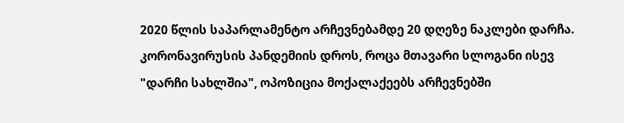2020 წლის საპარლამენტო არჩევნებამდე 20 დღეზე ნაკლები დარჩა. კორონავირუსის პანდემიის დროს, როცა მთავარი სლოგანი ისევ "დარჩი სახლშია", ოპოზიცია მოქალაქეებს არჩევნებში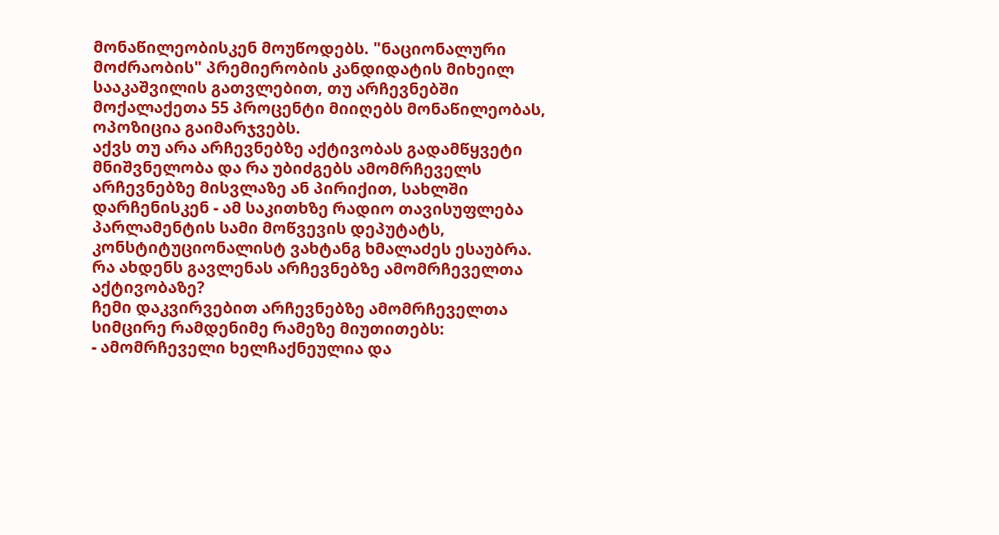მონაწილეობისკენ მოუწოდებს. "ნაციონალური მოძრაობის" პრემიერობის კანდიდატის მიხეილ სააკაშვილის გათვლებით, თუ არჩევნებში მოქალაქეთა 55 პროცენტი მიიღებს მონაწილეობას, ოპოზიცია გაიმარჯვებს.
აქვს თუ არა არჩევნებზე აქტივობას გადამწყვეტი მნიშვნელობა და რა უბიძგებს ამომრჩეველს არჩევნებზე მისვლაზე ან პირიქით, სახლში დარჩენისკენ - ამ საკითხზე რადიო თავისუფლება პარლამენტის სამი მოწვევის დეპუტატს, კონსტიტუციონალისტ ვახტანგ ხმალაძეს ესაუბრა.
რა ახდენს გავლენას არჩევნებზე ამომრჩეველთა აქტივობაზე?
ჩემი დაკვირვებით არჩევნებზე ამომრჩეველთა სიმცირე რამდენიმე რამეზე მიუთითებს:
- ამომრჩეველი ხელჩაქნეულია და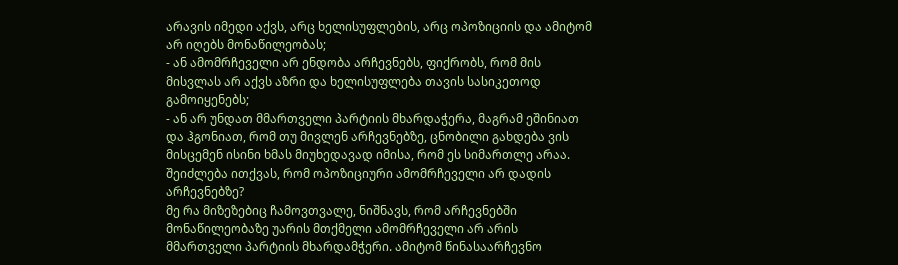არავის იმედი აქვს, არც ხელისუფლების, არც ოპოზიციის და ამიტომ არ იღებს მონაწილეობას;
- ან ამომრჩეველი არ ენდობა არჩევნებს, ფიქრობს, რომ მის მისვლას არ აქვს აზრი და ხელისუფლება თავის სასიკეთოდ გამოიყენებს;
- ან არ უნდათ მმართველი პარტიის მხარდაჭერა, მაგრამ ეშინიათ და ჰგონიათ, რომ თუ მივლენ არჩევნებზე, ცნობილი გახდება ვის მისცემენ ისინი ხმას მიუხედავად იმისა, რომ ეს სიმართლე არაა.
შეიძლება ითქვას, რომ ოპოზიციური ამომრჩეველი არ დადის არჩევნებზე?
მე რა მიზეზებიც ჩამოვთვალე, ნიშნავს, რომ არჩევნებში მონაწილეობაზე უარის მთქმელი ამომრჩეველი არ არის მმართველი პარტიის მხარდამჭერი. ამიტომ წინასაარჩევნო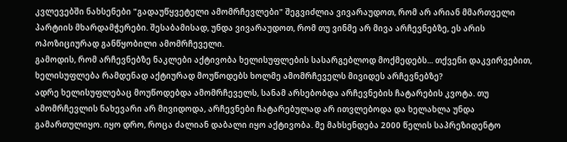კვლევებში ნახსენები "გადაუწყვეტელი ამომრჩევლები" შეგვიძლია ვივარაუდოთ, რომ არ არიან მმართველი პარტიის მხარდამჭერები. შესაბამისად, უნდა ვივარაუდოთ, რომ თუ ვინმე არ მივა არჩევნებზე, ეს არის ოპოზიციურად განწყობილი ამომრჩეველი.
გამოდის, რომ არჩევნებზე ნაკლები აქტივობა ხელისუფლების სასარგებლოდ მოქმედებს... თქვენი დაკვირვებით, ხელისუფლება რამდენად აქტიურად მოუწოდებს ხოლმე ამომრჩეველს მივიდეს არჩევნებზე?
ადრე ხელისუფლებაც მოუწოდებდა ამომრჩეველს, სანამ არსებობდა არჩევნების ჩატარების კვოტა. თუ ამომრჩევლის ნახევარი არ მივიდოდა, არჩევნები ჩატარებულად არ ითვლებოდა და ხელახლა უნდა გამართულიყო. იყო დრო, როცა ძალიან დაბალი იყო აქტივობა. მე მახსენდება 2000 წელის საპრეზიდენტო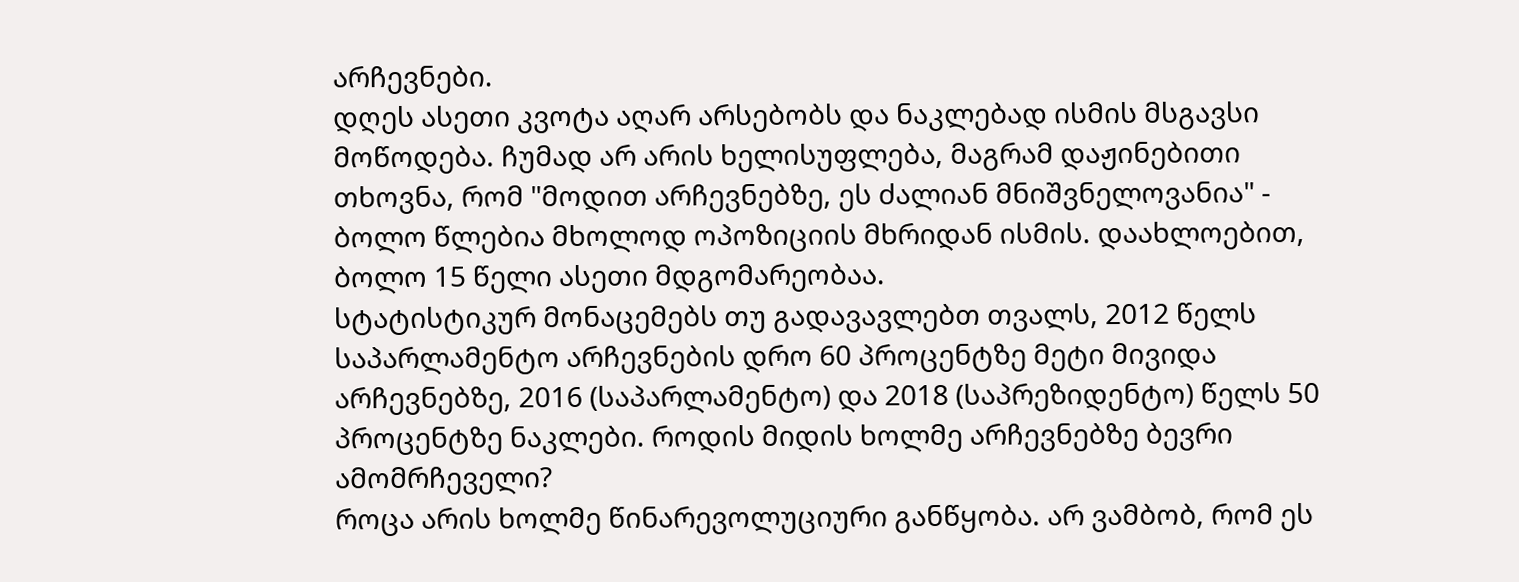არჩევნები.
დღეს ასეთი კვოტა აღარ არსებობს და ნაკლებად ისმის მსგავსი მოწოდება. ჩუმად არ არის ხელისუფლება, მაგრამ დაჟინებითი თხოვნა, რომ "მოდით არჩევნებზე, ეს ძალიან მნიშვნელოვანია" - ბოლო წლებია მხოლოდ ოპოზიციის მხრიდან ისმის. დაახლოებით, ბოლო 15 წელი ასეთი მდგომარეობაა.
სტატისტიკურ მონაცემებს თუ გადავავლებთ თვალს, 2012 წელს საპარლამენტო არჩევნების დრო 60 პროცენტზე მეტი მივიდა არჩევნებზე, 2016 (საპარლამენტო) და 2018 (საპრეზიდენტო) წელს 50 პროცენტზე ნაკლები. როდის მიდის ხოლმე არჩევნებზე ბევრი ამომრჩეველი?
როცა არის ხოლმე წინარევოლუციური განწყობა. არ ვამბობ, რომ ეს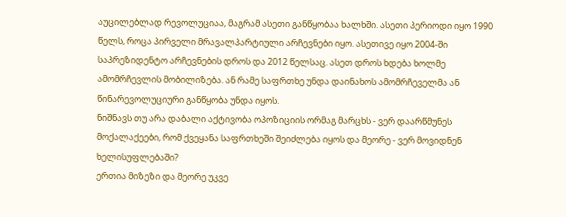აუცილებლად რევოლუციაა, მაგრამ ასეთი განწყობაა ხალხში. ასეთი პერიოდი იყო 1990 წელს, როცა პირველი მრავალპარტიული არჩევნები იყო. ასეთივე იყო 2004-ში საპრეზიდენტო არჩევნების დროს და 2012 წელსაც. ასეთ დროს ხდება ხოლმე ამომრჩევლის მობილიზება. ან რამე საფრთხე უნდა დაინახოს ამომრჩეველმა ან წინარევოლუციური განწყობა უნდა იყოს.
ნიშნავს თუ არა დაბალი აქტივობა ოპოზიციის ორმაგ მარცხს - ვერ დაარწმუნეს მოქალაქეები, რომ ქვეყანა საფრთხეში შეიძლება იყოს და მეორე - ვერ მოვიდნენ ხელისუფლებაში?
ერთია მიზეზი და მეორე უკვე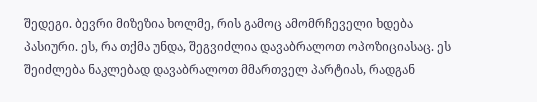შედეგი. ბევრი მიზეზია ხოლმე, რის გამოც ამომრჩეველი ხდება პასიური. ეს, რა თქმა უნდა, შეგვიძლია დავაბრალოთ ოპოზიციასაც. ეს შეიძლება ნაკლებად დავაბრალოთ მმართველ პარტიას, რადგან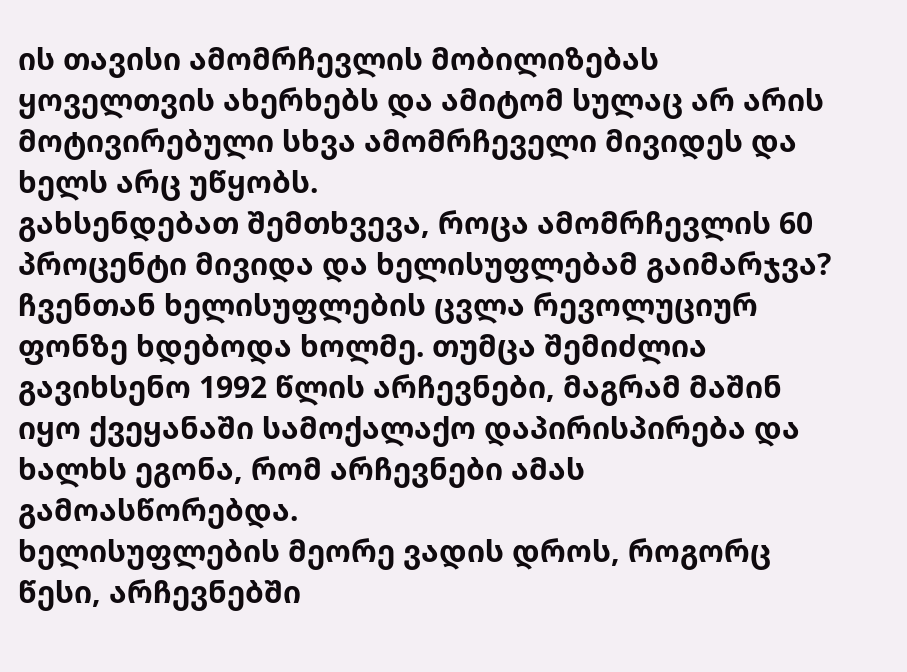ის თავისი ამომრჩევლის მობილიზებას ყოველთვის ახერხებს და ამიტომ სულაც არ არის მოტივირებული სხვა ამომრჩეველი მივიდეს და ხელს არც უწყობს.
გახსენდებათ შემთხვევა, როცა ამომრჩევლის 60 პროცენტი მივიდა და ხელისუფლებამ გაიმარჯვა?
ჩვენთან ხელისუფლების ცვლა რევოლუციურ ფონზე ხდებოდა ხოლმე. თუმცა შემიძლია გავიხსენო 1992 წლის არჩევნები, მაგრამ მაშინ იყო ქვეყანაში სამოქალაქო დაპირისპირება და ხალხს ეგონა, რომ არჩევნები ამას გამოასწორებდა.
ხელისუფლების მეორე ვადის დროს, როგორც წესი, არჩევნებში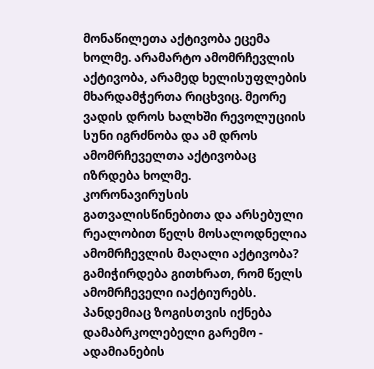მონაწილეთა აქტივობა ეცემა ხოლმე. არამარტო ამომრჩევლის აქტივობა, არამედ ხელისუფლების მხარდამჭერთა რიცხვიც. მეორე ვადის დროს ხალხში რევოლუციის სუნი იგრძნობა და ამ დროს ამომრჩეველთა აქტივობაც იზრდება ხოლმე.
კორონავირუსის გათვალისწინებითა და არსებული რეალობით წელს მოსალოდნელია ამომრჩევლის მაღალი აქტივობა?
გამიჭირდება გითხრათ, რომ წელს ამომრჩეველი იაქტიურებს. პანდემიაც ზოგისთვის იქნება დამაბრკოლებელი გარემო - ადამიანების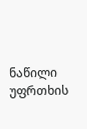ნაწილი უფრთხის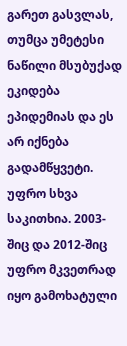გარეთ გასვლას, თუმცა უმეტესი ნაწილი მსუბუქად ეკიდება ეპიდემიას და ეს არ იქნება გადამწყვეტი.
უფრო სხვა საკითხია. 2003-შიც და 2012-შიც უფრო მკვეთრად იყო გამოხატული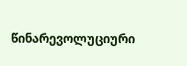წინარევოლუციური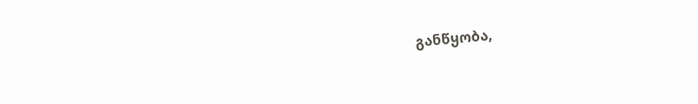განწყობა,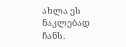ახლა ეს ნაკლებად ჩანს.